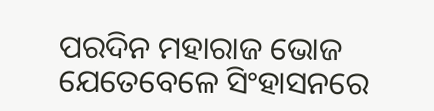ପରଦିନ ମହାରାଜ ଭୋଜ ଯେତେବେଳେ ସିଂହାସନରେ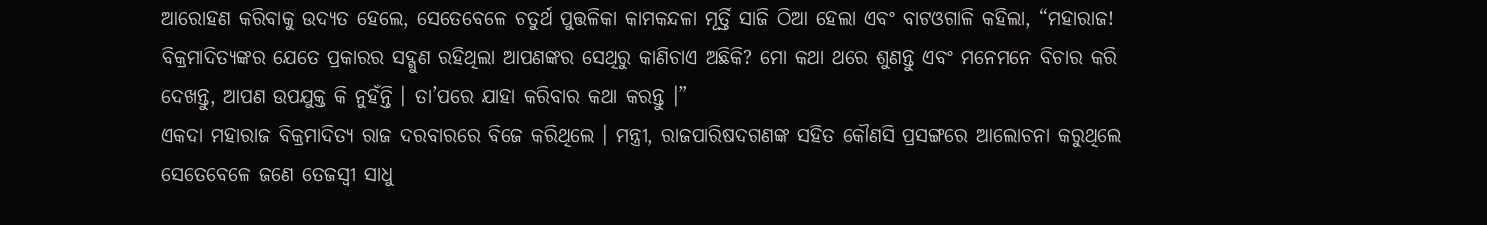ଆରୋହଣ କରିବାକୁ ଉଦ୍ୟତ ହେଲେ, ସେତେବେଳେ ଚତୁର୍ଥ ପୁତ୍ତଳିକା କାମକନ୍ଦଳା ମୂର୍ତ୍ତି ସାଜି ଠିଆ ହେଲା ଏବଂ ବାଟଓଗାଳି କହିଲା, “ମହାରାଜ! ବିକ୍ରମାଦିତ୍ୟଙ୍କର ଯେତେ ପ୍ରକାରର ସଦ୍ଗୁଣ ରହିଥିଲା ଆପଣଙ୍କର ସେଥିରୁ କାଣିଚାଏ ଅଛିକି? ମୋ କଥା ଥରେ ଶୁଣନ୍ତୁ ଏବଂ ମନେମନେ ବିଚାର କରି ଦେଖନ୍ତୁ, ଆପଣ ଉପଯୁକ୍ତ କି ନୁହଁନ୍ତି । ତା’ପରେ ଯାହା କରିବାର କଥା କରନ୍ତୁ ।”
ଏକଦା ମହାରାଜ ବିକ୍ରମାଦିତ୍ୟ ରାଜ ଦରବାରରେ ବିଜେ କରିଥିଲେ । ମନ୍ତ୍ରୀ, ରାଜପାରିଷଦଗଣଙ୍କ ସହିତ କୌଣସି ପ୍ରସଙ୍ଗରେ ଆଲୋଚନା କରୁଥିଲେ ସେତେବେଳେ ଜଣେ ତେଜସ୍ୱୀ ସାଧୁ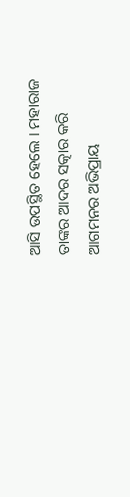ଆସି ଉପସ୍ଥିତ ହେଲେ । ମହାରାଜ ତାଙ୍କର ଆଦର ସତ୍କାର କରି ଆଗମନର ଅଭିପ୍ରାୟ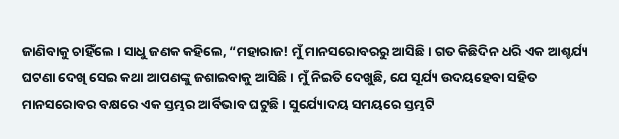ଜାଣିବାକୁ ଚାହିଁଲେ । ସାଧୁ ଜଣକ କହିଲେ, “ମହାରାଜ! ମୁଁ ମାନସରୋବରରୁ ଆସିଛି । ଗତ କିଛିଦିନ ଧରି ଏକ ଆଶ୍ଚର୍ଯ୍ୟ ଘଟଣା ଦେଖି ସେଇ କଥା ଆପଣଙ୍କୁ ଜଶାଇବାକୁ ଆସିଛି । ମୁଁ ନିଇତି ଦେଖୁଛି, ଯେ ସୂର୍ଯ୍ୟ ଉଦୟହେବା ସହିତ ମାନସରୋବର ବକ୍ଷରେ ଏକ ସ୍ତମ୍ଭର ଆର୍ବିଭାବ ଘଟୁଛି । ସୁର୍ଯ୍ୟୋଦୟ ସମୟରେ ସ୍ତମ୍ଭଟି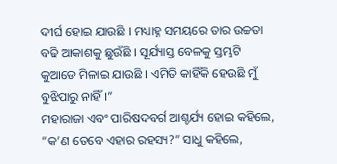ଦୀର୍ଘ ହୋଇ ଯାଉଛି । ମଧ୍ୟାହ୍ନ ସମୟରେ ତାର ଉଚ୍ଚତା ବଢି ଆକାଶକୁ ଛୁଉଁଛି । ସୂର୍ଯ୍ୟାସ୍ତ ବେଳକୁ ସ୍ତମ୍ଭଟି କୁଆଡେ ମିଳାଇ ଯାଉଛି । ଏମିତି କାହିଁକି ହେଉଛି ମୁଁ ବୁଝିପାରୁ ନାହିଁ ।”
ମହାରାଜା ଏବଂ ପାରିଷଦବର୍ଗ ଆଶ୍ଚର୍ଯ୍ୟ ହୋଇ କହିଲେ, “କ’ଣ ତେବେ ଏହାର ରହସ୍ୟ?” ସାଧୁ କହିଲେ,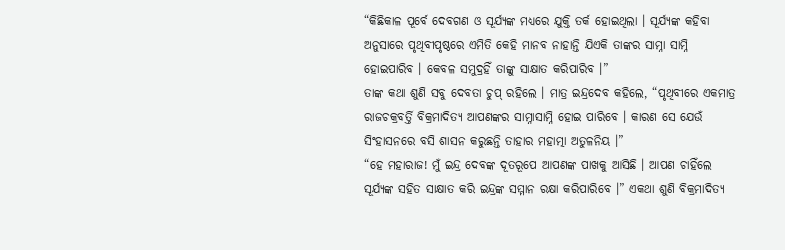“କିଛିକାଳ ପୂର୍ବେ ଦେବଗଣ ଓ ସୂର୍ଯ୍ୟଙ୍କ ମଧ୍ୟରେ ଯୁକ୍ତି ତର୍କ ହୋଇଥିଲା । ସୂର୍ଯ୍ୟଙ୍କ କହିବା ଅନୁସାରେ ପୃଥିବୀପୃଷ୍ଠରେ ଏମିତି କେହି ମାନବ ନାହାନ୍ତି ଯିଏକି ତାଙ୍କର ସାମ୍ନା ସାମ୍ନି ହୋଇପାରିବ । କେବଳ ସମୁଦ୍ରହିଁ ତାଙ୍କୁ ସାକ୍ଷାତ କରିପାରିବ ।”
ତାଙ୍କ କଥା ଶୁଣି ସବୁ ଦେବତା ଚୁପ୍ ରହିଲେ । ମାତ୍ର ଇନ୍ଦ୍ରଦେବ କହିଲେ, “ପୃଥିବୀରେ ଏକମାତ୍ର ରାଜଚକ୍ରବର୍ତ୍ତି ବିକ୍ରମାଦିତ୍ୟ ଆପଣଙ୍କର ସାମ୍ନାସାମ୍ନି ହୋଇ ପାରିବେ । କାରଣ ସେ ଯେଉଁ ସିଂହାସନରେ ବସି ଶାସନ କରୁଛନ୍ତି ତାହାର ମହାତ୍ମା ଅତୁଳନିୟ ।”
“ହେ ମହାରାଜ! ମୁଁ ଇନ୍ଦ୍ର ଦେବଙ୍କ ଦୂତରୂପେ ଆପଣଙ୍କ ପାଖକୁ ଆସିଛି । ଆପଣ ଚାହିଁଲେ ସୂର୍ଯ୍ୟଙ୍କ ସହିତ ସାକ୍ଷାତ କରି ଇନ୍ଦ୍ରଙ୍କ ସମ୍ମାନ ରକ୍ଷା କରିପାରିବେ ।” ଏକଥା ଶୁଣି ବିକ୍ରମାଦିତ୍ୟ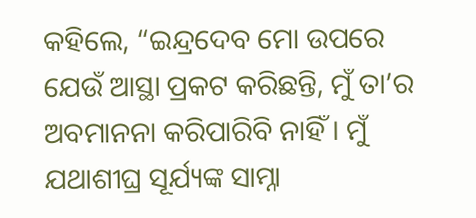କହିଲେ, “ଇନ୍ଦ୍ରଦେବ ମୋ ଉପରେ ଯେଉଁ ଆସ୍ଥା ପ୍ରକଟ କରିଛନ୍ତି, ମୁଁ ତା’ର ଅବମାନନା କରିପାରିବି ନାହିଁ । ମୁଁ ଯଥାଶୀଘ୍ର ସୂର୍ଯ୍ୟଙ୍କ ସାମ୍ନା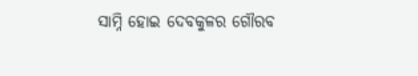ସାମ୍ନି ହୋଇ ଦେବକୁଳର ଗୌରବ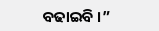ବଢାଇବି ।”